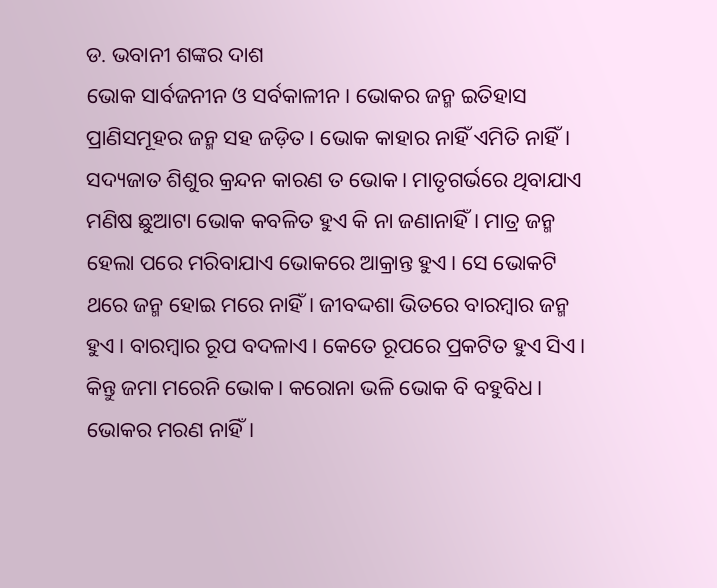ଡ. ଭବାନୀ ଶଙ୍କର ଦାଶ
ଭୋକ ସାର୍ବଜନୀନ ଓ ସର୍ବକାଳୀନ। ଭୋକର ଜନ୍ମ ଇତିହାସ ପ୍ରାଣିସମୂହର ଜନ୍ମ ସହ ଜଡ଼ିତ। ଭୋକ କାହାର ନାହିଁ ଏମିତି ନାହିଁ। ସଦ୍ୟଜାତ ଶିଶୁର କ୍ରନ୍ଦନ କାରଣ ତ ଭୋକ। ମାତୃଗର୍ଭରେ ଥିବାଯାଏ ମଣିଷ ଛୁଆଟା ଭୋକ କବଳିତ ହୁଏ କି ନା ଜଣାନାହିଁ। ମାତ୍ର ଜନ୍ମ ହେଲା ପରେ ମରିବାଯାଏ ଭୋକରେ ଆକ୍ରାନ୍ତ ହୁଏ। ସେ ଭୋକଟି ଥରେ ଜନ୍ମ ହୋଇ ମରେ ନାହିଁ। ଜୀବଦ୍ଦଶା ଭିତରେ ବାରମ୍ବାର ଜନ୍ମ ହୁଏ। ବାରମ୍ବାର ରୂପ ବଦଳାଏ। କେତେ ରୂପରେ ପ୍ରକଟିତ ହୁଏ ସିଏ। କିନ୍ତୁ ଜମା ମରେନି ଭୋକ। କରୋନା ଭଳି ଭୋକ ବି ବହୁବିଧ। ଭୋକର ମରଣ ନାହିଁ।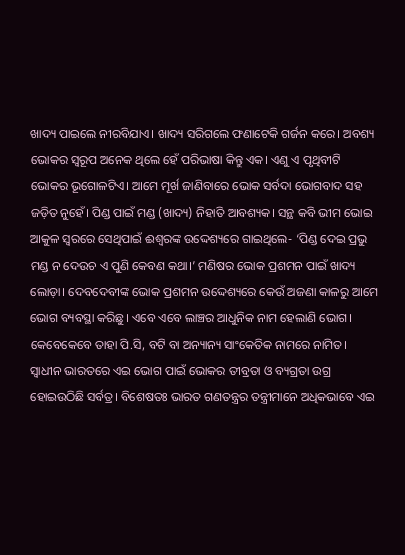ଖାଦ୍ୟ ପାଇଲେ ନୀରବିଯାଏ। ଖାଦ୍ୟ ସରିଗଲେ ଫଣାଟେକି ଗର୍ଜନ କରେ। ଅବଶ୍ୟ ଭୋକର ସ୍ବରୂପ ଅନେକ ଥିଲେ ହେଁ ପରିଭାଷା କିନ୍ତୁ ଏକ। ଏଣୁ ଏ ପୃଥିବୀଟି ଭୋକର ଭୂଗୋଳଟିଏ। ଆମେ ମୂର୍ଖ ଜାଣିବାରେ ଭୋକ ସର୍ବଦା ଭୋଗବାଦ ସହ ଜଡ଼ିତ ନୁହେଁ। ପିଣ୍ଡ ପାଇଁ ମଣ୍ଡ (ଖାଦ୍ୟ) ନିହାତି ଆବଶ୍ୟକ। ସନ୍ଥ କବି ଭୀମ ଭୋଇ ଆକୁଳ ସ୍ବରରେ ସେଥିପାଇଁ ଈଶ୍ୱରଙ୍କ ଉଦ୍ଦେଶ୍ୟରେ ଗାଇଥିଲେ- ‘ପିଣ୍ଡ ଦେଇ ପ୍ରଭୁ ମଣ୍ଡ ନ ଦେଉଚ ଏ ପୁଣି କେବଣ କଥା।’ ମଣିଷର ଭୋକ ପ୍ରଶମନ ପାଇଁ ଖାଦ୍ୟ ଲୋଡ଼ା। ଦେବଦେବୀଙ୍କ ଭୋକ ପ୍ରଶମନ ଉଦ୍ଦେଶ୍ୟରେ କେଉଁ ଅଜଣା କାଳରୁ ଆମେ ଭୋଗ ବ୍ୟବସ୍ଥା କରିଛୁ। ଏବେ ଏବେ ଲାଞ୍ଚର ଆଧୁନିକ ନାମ ହେଲାଣି ଭୋଗ। କେବେକେବେ ତାହା ପି.ସି, ବଟି ବା ଅନ୍ୟାନ୍ୟ ସାଂକେତିକ ନାମରେ ନାମିତ। ସ୍ବାଧୀନ ଭାରତରେ ଏଇ ଭୋଗ ପାଇଁ ଭୋକର ତୀବ୍ରତା ଓ ବ୍ୟଗ୍ରତା ଉଗ୍ର ହୋଇଉଠିଛି ସର୍ବତ୍ର। ବିଶେଷତଃ ଭାରତ ଗଣତନ୍ତ୍ରର ତନ୍ତ୍ରୀମାନେ ଅଧିକଭାବେ ଏଇ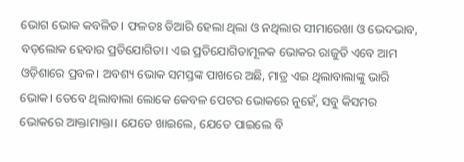ଭୋଗ ଭୋକ କବଳିତ। ଫଳତଃ ତିଆରି ହେଲା ଥିଲା ଓ ନଥିଲାର ସୀମାରେଖା ଓ ଭେଦଭାବ, ବଡ଼ଲୋକ ହେବାର ପ୍ରତିଯୋଗିତା। ଏଇ ପ୍ରତିଯୋଗିତାମୂଳକ ଭୋକର ରାଜୁତି ଏବେ ଆମ ଓଡ଼ିଶାରେ ପ୍ରବଳ। ଅବଶ୍ୟ ଭୋକ ସମସ୍ତଙ୍କ ପାଖରେ ଅଛି, ମାତ୍ର ଏଇ ଥିଲାବାଲାଙ୍କୁ ଭାରି ଭୋକ। ତେବେ ଥିଲାବାଲା ଲୋକେ କେବଳ ପେଟର ଭୋକରେ ନୁହେଁ, ସବୁ କିସମର ଭୋକରେ ଆକ୍ତାମାକ୍ତା। ଯେତେ ଖାଇଲେ, ଯେତେ ପାଇଲେ ବି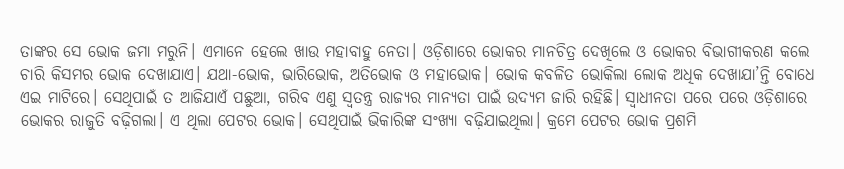ତାଙ୍କର ସେ ଭୋକ ଜମା ମରୁନି। ଏମାନେ ହେଲେ ଖାଉ ମହାବାହୁ ନେତା। ଓଡ଼ିଶାରେ ଭୋକର ମାନଚିତ୍ର ଦେଖିଲେ ଓ ଭୋକର ବିଭାଗୀକରଣ କଲେ ଚାରି କିସମର ଭୋକ ଦେଖାଯାଏ। ଯଥା-ଭୋକ, ଭାରିଭୋକ, ଅତିଭୋକ ଓ ମହାଭୋକ। ଭୋକ କବଳିତ ଭୋକିଲା ଲୋକ ଅଧିକ ଦେଖାଯା’ନ୍ତି ବୋଧେ ଏଇ ମାଟିରେ। ସେଥିପାଇଁ ତ ଆଜିଯାଏଁ ପଛୁଆ, ଗରିବ ଏଣୁ ସ୍ବତନ୍ତ୍ର ରାଜ୍ୟର ମାନ୍ୟତା ପାଇଁ ଉଦ୍ୟମ ଜାରି ରହିଛି। ସ୍ବାଧୀନତା ପରେ ପରେ ଓଡ଼ିଶାରେ ଭୋକର ରାଜୁତି ବଢ଼ିଗଲା। ଏ ଥିଲା ପେଟର ଭୋକ। ସେଥିପାଇଁ ଭିକାରିଙ୍କ ସଂଖ୍ୟା ବଢ଼ିଯାଇଥିଲା। କ୍ରମେ ପେଟର ଭୋକ ପ୍ରଶମି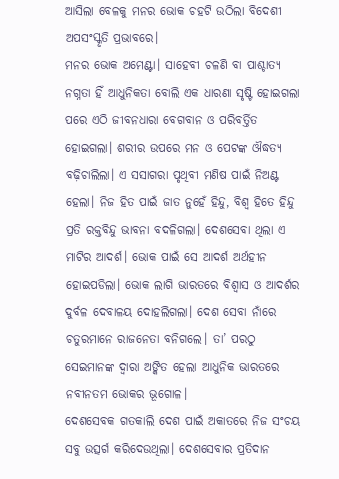ଆସିଲା ବେଳକୁ ମନର ଭୋକ ଚହଟି ଉଠିଲା ବିଦେଶୀ ଅପସଂସ୍କୃତି ପ୍ରଭାବରେ।
ମନର ଭୋକ ଅମେଣ୍ଟା। ସାହେବୀ ଚଳଣି ବା ପାଶ୍ଚାତ୍ୟ ନଗ୍ନତା ହିଁ ଆଧୁନିକତା ବୋଲି ଏକ ଧାରଣା ସୃଷ୍ଟି ହୋଇଗଲା ପରେ ଏଠି ଜୀବନଧାରା ବେଗବାନ ଓ ପରିବର୍ତ୍ତିତ ହୋଇଗଲା। ଶରୀର ଉପରେ ମନ ଓ ପେଟଙ୍କ ଔଦ୍ଧତ୍ୟ ବଢ଼ିଚାଲିଲା। ଏ ସସାଗରା ପୃଥିବୀ ମଣିଷ ପାଇଁ ନିଅଣ୍ଟ ହେଲା। ନିଜ ହିତ ପାଇଁ ଜାତ ନୁହେଁ ହିନ୍ଦୁ, ବିଶ୍ୱ ହିତେ ହିନ୍ଦୁ ପ୍ରତି ରକ୍ତବିନ୍ଦୁ ଭାବନା ବଦଳିଗଲା। ଦେଶସେବା ଥିଲା ଏ ମାଟିର ଆଦର୍ଶ। ଭୋକ ପାଇଁ ସେ ଆଦର୍ଶ ଅର୍ଥହୀନ ହୋଇପଡିଲା। ଭୋକ ଲାଗି ଭାରତରେ ବିଶ୍ୱାସ ଓ ଆଦର୍ଶର ଦୁର୍ବଳ ଦେବାଳୟ ଦୋହଲିଗଲା। ଦେଶ ସେବା ନାଁରେ ଚତୁରମାନେ ରାଜନେତା ବନିଗଲେ। ତା’ ପରଠୁ ସେଇମାନଙ୍କ ଦ୍ୱାରା ଅଙ୍କିତ ହେଲା ଆଧୁନିକ ଭାରତରେ ନବୀନତମ ଭୋକର ଭୂଗୋଳ।
ଦେଶସେବକ ଗତକାଲି ଦେଶ ପାଇଁ ଅକାତରେ ନିଜ ସଂଚୟ ସବୁ ଉତ୍ସର୍ଗ କରିଦେଉଥିଲା। ଦେଶସେବାର ପ୍ରତିଦାନ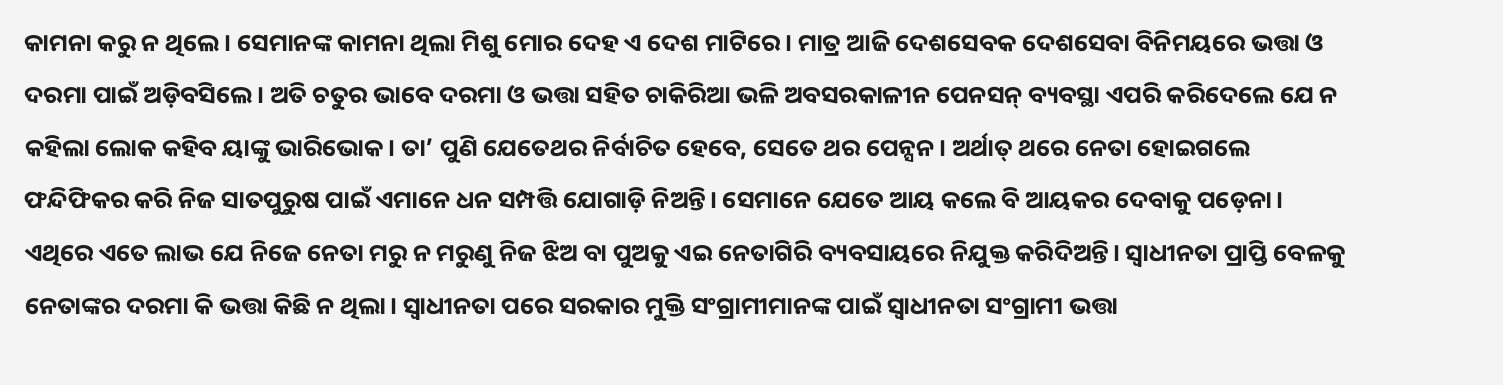କାମନା କରୁ ନ ଥିଲେ। ସେମାନଙ୍କ କାମନା ଥିଲା ମିଶୁ ମୋର ଦେହ ଏ ଦେଶ ମାଟିରେ। ମାତ୍ର ଆଜି ଦେଶସେବକ ଦେଶସେବା ବିନିମୟରେ ଭତ୍ତା ଓ ଦରମା ପାଇଁ ଅଡ଼ିବସିଲେ। ଅତି ଚତୁର ଭାବେ ଦରମା ଓ ଭତ୍ତା ସହିତ ଚାକିରିଆ ଭଳି ଅବସରକାଳୀନ ପେନସନ୍ ବ୍ୟବସ୍ଥା ଏପରି କରିଦେଲେ ଯେ ନ କହିଲା ଲୋକ କହିବ ୟାଙ୍କୁ ଭାରିଭୋକ। ତା’ ପୁଣି ଯେତେଥର ନିର୍ବାଚିତ ହେବେ, ସେତେ ଥର ପେନ୍ସନ। ଅର୍ଥାତ୍ ଥରେ ନେତା ହୋଇଗଲେ ଫନ୍ଦିଫିକର କରି ନିଜ ସାତପୁରୁଷ ପାଇଁ ଏମାନେ ଧନ ସମ୍ପତ୍ତି ଯୋଗାଡ଼ି ନିଅନ୍ତି। ସେମାନେ ଯେତେ ଆୟ କଲେ ବି ଆୟକର ଦେବାକୁ ପଡ଼େନା। ଏଥିରେ ଏତେ ଲାଭ ଯେ ନିଜେ ନେତା ମରୁ ନ ମରୁଣୁ ନିଜ ଝିଅ ବା ପୁଅକୁ ଏଇ ନେତାଗିରି ବ୍ୟବସାୟରେ ନିଯୁକ୍ତ କରିଦିଅନ୍ତି। ସ୍ବାଧୀନତା ପ୍ରାପ୍ତି ବେଳକୁ ନେତାଙ୍କର ଦରମା କି ଭତ୍ତା କିଛି ନ ଥିଲା। ସ୍ବାଧୀନତା ପରେ ସରକାର ମୁକ୍ତି ସଂଗ୍ରାମୀମାନଙ୍କ ପାଇଁ ସ୍ବାଧୀନତା ସଂଗ୍ରାମୀ ଭତ୍ତା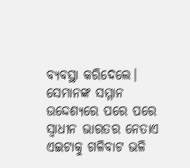ବ୍ୟବସ୍ଥା କରିଦେଲେ। ସେମାନଙ୍କ ସମ୍ମାନ ଉଦ୍ଦେଶ୍ୟରେ ପରେ ପରେ ସ୍ବାଧୀନ ଭାରତର ନେତାଏ ଏଇଟାକୁ ଗଳିବାଟ ଭଳି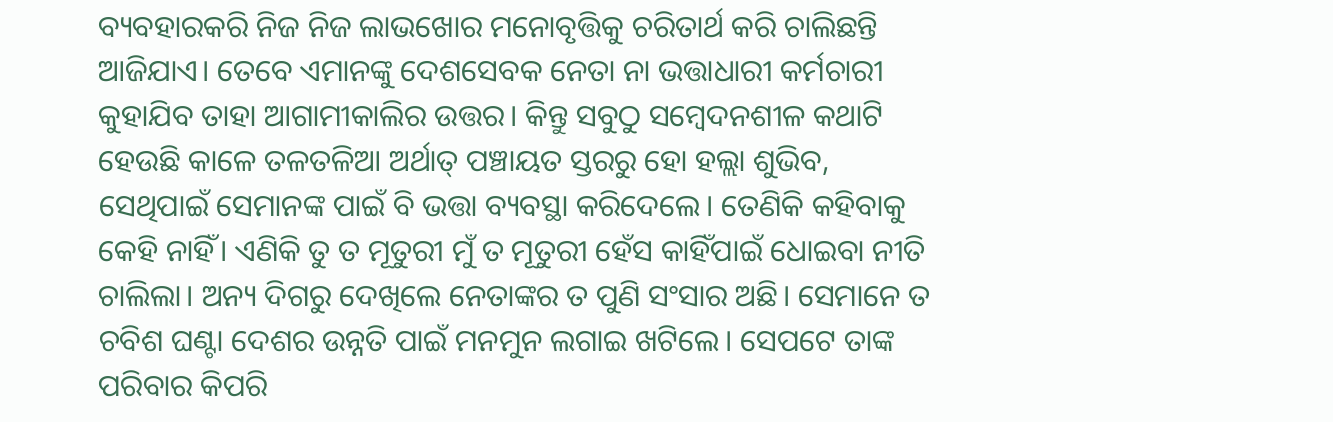ବ୍ୟବହାରକରି ନିଜ ନିଜ ଲାଭଖୋର ମନୋବୃତ୍ତିକୁ ଚରିତାର୍ଥ କରି ଚାଲିଛନ୍ତି ଆଜିଯାଏ। ତେବେ ଏମାନଙ୍କୁ ଦେଶସେବକ ନେତା ନା ଭତ୍ତାଧାରୀ କର୍ମଚାରୀ କୁହାଯିବ ତାହା ଆଗାମୀକାଲିର ଉତ୍ତର। କିନ୍ତୁ ସବୁଠୁ ସମ୍ବେଦନଶୀଳ କଥାଟି ହେଉଛି କାଳେ ତଳତଳିଆ ଅର୍ଥାତ୍ ପଞ୍ଚାୟତ ସ୍ତରରୁ ହୋ ହଲ୍ଲା ଶୁଭିବ, ସେଥିପାଇଁ ସେମାନଙ୍କ ପାଇଁ ବି ଭତ୍ତା ବ୍ୟବସ୍ଥା କରିଦେଲେ। ତେଣିକି କହିବାକୁ କେହି ନାହିଁ। ଏଣିକି ତୁ ତ ମୂତୁରୀ ମୁଁ ତ ମୂତୁରୀ ହେଁସ କାହିଁପାଇଁ ଧୋଇବା ନୀତି ଚାଲିଲା। ଅନ୍ୟ ଦିଗରୁ ଦେଖିଲେ ନେତାଙ୍କର ତ ପୁଣି ସଂସାର ଅଛି। ସେମାନେ ତ ଚବିଶ ଘଣ୍ଟା ଦେଶର ଉନ୍ନତି ପାଇଁ ମନମୁନ ଲଗାଇ ଖଟିଲେ। ସେପଟେ ତାଙ୍କ ପରିବାର କିପରି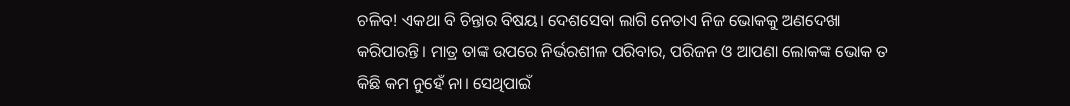ଚଳିବ! ଏକଥା ବି ଚିନ୍ତାର ବିଷୟ। ଦେଶସେବା ଲାଗି ନେତାଏ ନିଜ ଭୋକକୁ ଅଣଦେଖା କରିପାରନ୍ତି। ମାତ୍ର ତାଙ୍କ ଉପରେ ନିର୍ଭରଶୀଳ ପରିବାର, ପରିଜନ ଓ ଆପଣା ଲୋକଙ୍କ ଭୋକ ତ କିଛି କମ ନୁହେଁ ନା। ସେଥିପାଇଁ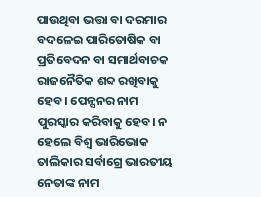ପାଉଥିବା ଭତ୍ତା ବା ଦରମାର ବଦଳେଇ ପାରିତୋଷିକ ବା ପ୍ରତିବେଦନ ବା ସମାର୍ଥବାଚକ ରାଜନୈତିକ ଶବ୍ଦ ରଖିବାକୁ ହେବ। ପେନ୍ସନର ନାମ ପୁରସ୍କାର କରିବାକୁ ହେବ। ନ ହେଲେ ବିଶ୍ୱ ଭାରିଭୋକ ତାଲିକାର ସର୍ବାଗ୍ରେ ଭାରତୀୟ ନେତାଙ୍କ ନାମ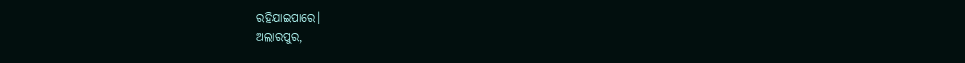ରହିଯାଇପାରେ।
ଅଲାରପୁର,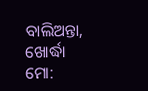ବାଲିଅନ୍ତା, ଖୋର୍ଦ୍ଧା
ମୋ: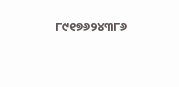୮୯୧୭୬୨୪୩୮୬